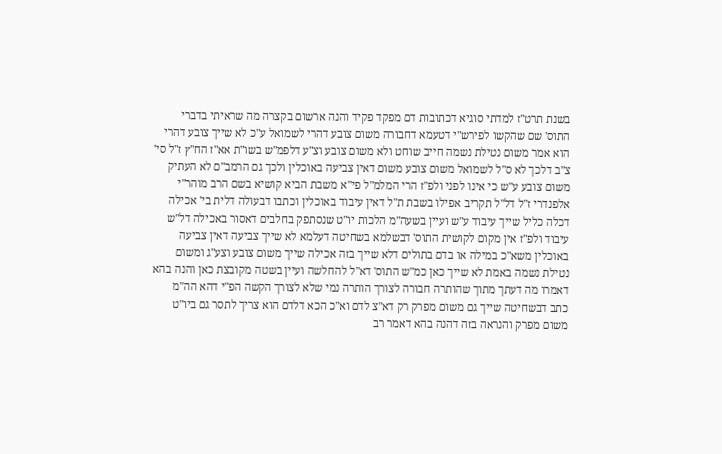בשנת תרט"ז למדתי סוגיא דכתובות דם מפקד פקיד והנה ארשום בקצרה מה שראיתי בדברי התוס' שם שהקשו לפירש"י דטעמא דחבורה משום צובע דהרי לשמואל ע"כ לא שייך צובע דהרי הוא אמר משום נטילת נשמה חייב שוחט ולא משום צובע וצ"ע דלפמ"ש בשו"ת אא"ז הח"ץ ז"ל סי' צ"ב דלכך לא ס"ל לשמואל משום צובע משום דאין צביעה באוכלין ולכך גם הרמב"ם לא העתיק משום צובע ע"ש כי אינו לפני ולפ"ז הרי המלמ"ל פי"א משבת הביא קושיא בשם הרב מוהר"י אלפנדרי ז"ל דל"ל תקריב אפילו בשבת ת"ל דאין עיבוד באוכלין וכתבו דבעולה דלית בי' אכילה דכלה כליל שייך עיבוד ע"ש ועיין בשעה"מ הלכות יו"ט שנסתפק בחלבים דאסור באכילה דל"ש עיבוד ולפ"ז אין מקום לקושית התוס' דבשלמא בשחיטה דעלמא לא שייך צביעה דאין צביעה באוכלין משא"כ במילה או בדם בתולים דלא שייך בזה אכילה שייך משום צובע וצע"ג ומשום נטילת נשמה באמת לא שייך כאן כמ"ש התוס' דא"ל להחלשה ועיין בשטה מקובצת כאן והנה בהא דאמרו מה דעתך מתוך שהותרה חבורה לצורך הותרה נמי שלא לצורך הקשה הפ"י דהא הה"מ כתב דבשחיטה שייך גם משום מפרק רק דא"צ לדם וא"כ הכא דלדם הוא צריך לתסר גם ביו"ט משום מפרק והנראה בזה דהנה בהא דאמר רב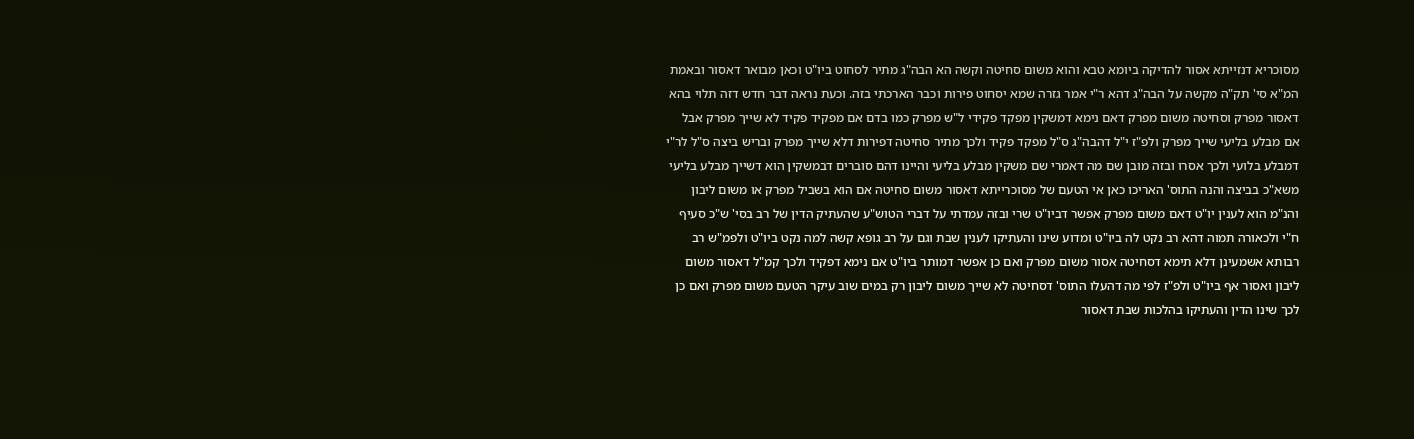מסוכריא דנזייתא אסור להדיקה ביומא טבא והוא משום סחיטה וקשה הא הבה"ג מתיר לסחוט ביו"ט וכאן מבואר דאסור ובאמת המ"א סי' תק"ה מקשה על הבה"ג דהא ר"י אמר גזרה שמא יסחוט פירות וכבר הארכתי בזה. וכעת נראה דבר חדש דזה תלוי בהא דאסור מפרק וסחיטה משום מפרק דאם נימא דמשקין מפקד פקידי ל"ש מפרק כמו בדם אם מפקיד פקיד לא שייך מפרק אבל אם מבלע בליעי שייך מפרק ולפ"ז י"ל דהבה"ג ס"ל מפקד פקיד ולכך מתיר סחיטה דפירות דלא שייך מפרק ובריש ביצה ס"ל לר"י דמבלע בלועי ולכך אסרו ובזה מובן שם מה דאמרי שם משקין מבלע בליעי והיינו דהם סוברים דבמשקין הוא דשייך מבלע בליעי משא"כ בביצה והנה התוס' האריכו כאן אי הטעם של מסוכרייתא דאסור משום סחיטה אם הוא בשביל מפרק או משום ליבון והנ"מ הוא לענין יו"ט דאם משום מפרק אפשר דביו"ט שרי ובזה עמדתי על דברי הטוש"ע שהעתיק הדין של רב בסי' ש"כ סעיף ח"י ולכאורה תמוה דהא רב נקט לה ביו"ט ומדוע שינו והעתיקו לענין שבת וגם על רב גופא קשה למה נקט ביו"ט ולפמ"ש רב רבותא אשמעינן דלא תימא דסחיטה אסור משום מפרק ואם כן אפשר דמותר ביו"ט אם נימא דפקיד ולכך קמ"ל דאסור משום ליבון ואסור אף ביו"ט ולפ"ז לפי מה דהעלו התוס' דסחיטה לא שייך משום ליבון רק במים שוב עיקר הטעם משום מפרק ואם כן לכך שינו הדין והעתיקו בהלכות שבת דאסור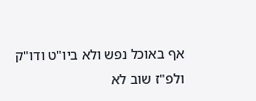אף באוכל נפש ולא ביו"ט ודו"ק ולפ"ז שוב לא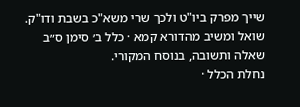שייך מפרק ביו"ט ולכך שרי משא"כ בשבת ודו"ק.
שואל ומשיב מהדורא קמא · כלל ב׳ סימן ס״ב
שאלה ותשובה, בנוסח המקורי.
נחלת הכלל ·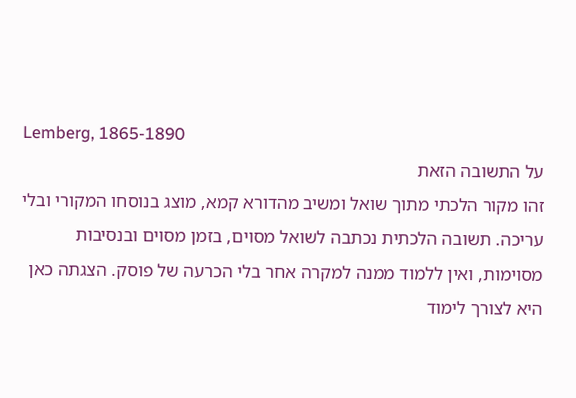Lemberg, 1865-1890
על התשובה הזאת
זהו מקור הלכתי מתוך שואל ומשיב מהדורא קמא, מוצג בנוסחו המקורי ובלי עריכה. תשובה הלכתית נכתבה לשואל מסוים, בזמן מסוים ובנסיבות מסוימות, ואין ללמוד ממנה למקרה אחר בלי הכרעה של פוסק. הצגתה כאן היא לצורך לימוד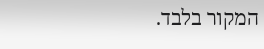המקור בלבד.